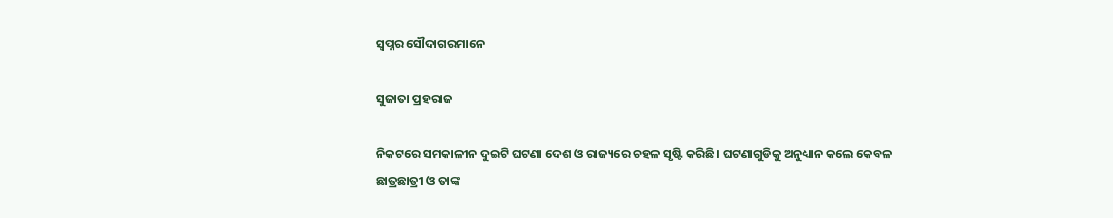ସ୍ବପ୍ନର ସୌଦାଗରମାନେ

ସୁଜାତା ପ୍ରହରାଜ

ନିକଟରେ ସମକାଳୀନ ଦୁଇଟି ଘଟଣା ଦେଶ ଓ ରାଜ୍ୟରେ ଚହଳ ସୃଷ୍ଟି କରିଛି। ଘଟଣାଗୁଡିକୁ ଅନୁଧ୍ୟାନ କଲେ କେବଳ ଛାତ୍ରଛାତ୍ରୀ ଓ ତାଙ୍କ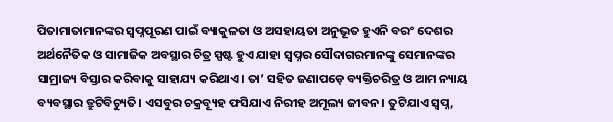ପିତାମାତାମାନଙ୍କର ସ୍ୱପ୍ନପୂରଣ ପାଇଁ ବ୍ୟାକୁଳତା ଓ ଅସହାୟତା ଅନୁଭୂତ ହୁଏନି ବରଂ ଦେଶର ଅର୍ଥନୈତିକ ଓ ସାମାଜିକ ଅବସ୍ଥାର ଚିତ୍ର ସ୍ପଷ୍ଟ ହୁଏ ଯାହା ସ୍ୱପ୍ନର ସୌଦାଗରମାନଙ୍କୁ ସେମାନଙ୍କର ସାମ୍ରାଜ୍ୟ ବିସ୍ତାର କରିବାକୁ ସାହାଯ୍ୟ କରିଥାଏ। ତା’ ସହିତ ଜଣାପଡ଼େ ବ୍ୟକ୍ତିଚରିତ୍ର ଓ ଆମ ନ୍ୟାୟ ବ୍ୟବସ୍ଥାର ତ୍ରୁଟିବିଚ୍ୟୁତି। ଏସବୁର ଚକ୍ରବ୍ୟୂହ ଫସିଯାଏ ନିରୀହ ଅମୂଲ୍ୟ ଜୀବନ। ତୁଟିଯାଏ ସ୍ୱପ୍ନ,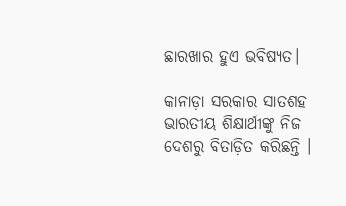ଛାରଖାର ହୁଏ ଭବିଷ୍ୟତ।

କାନାଡ଼ା ସରକାର ସାତଶହ ଭାରତୀୟ ଶିକ୍ଷାର୍ଥୀଙ୍କୁ ନିଜ ଦେଶରୁ ବିତାଡ଼ିତ କରିଛନ୍ତି ।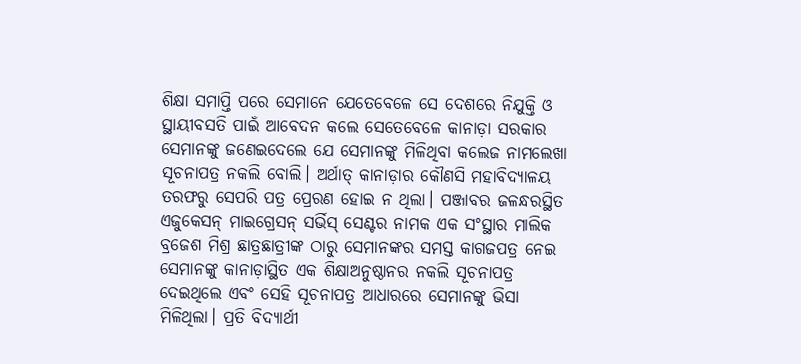ଶିକ୍ଷା ସମାପ୍ତି ପରେ ସେମାନେ ଯେତେବେଳେ ସେ ଦେଶରେ ନିଯୁକ୍ତି ଓ ସ୍ଥାୟୀବସତି ପାଇଁ ଆବେଦନ କଲେ ସେତେବେଳେ କାନାଡ଼ା ସରକାର ସେମାନଙ୍କୁ ଜଣେଇଦେଲେ ଯେ ସେମାନଙ୍କୁ ମିଳିଥିବା କଲେଜ ନାମଲେଖା ସୂଚନାପତ୍ର ନକଲି ବୋଲି। ଅର୍ଥାତ୍‌ କାନାଡ଼ାର କୌଣସି ମହାବିଦ୍ୟାଳୟ ତରଫରୁ ସେପରି ପତ୍ର ପ୍ରେରଣ ହୋଇ ନ ଥିଲା। ପଞ୍ଜାବର ଜଳନ୍ଧରସ୍ଥିତ ଏଜୁକେସନ୍ ମାଇଗ୍ରେସନ୍ ସର୍ଭିସ୍ ସେଣ୍ଟର ନାମକ ଏକ ସଂସ୍ଥାର ମାଲିକ ବ୍ରଜେଶ ମିଶ୍ର ଛାତ୍ରଛାତ୍ରୀଙ୍କ ଠାରୁ ସେମାନଙ୍କର ସମସ୍ତ କାଗଜପତ୍ର ନେଇ ସେମାନଙ୍କୁ କାନାଡ଼ାସ୍ଥିତ ଏକ ଶିକ୍ଷାଅନୁଷ୍ଠାନର ନକଲି ସୂଚନାପତ୍ର ଦେଇଥିଲେ ଏବଂ ସେହି ସୂଚନାପତ୍ର ଆଧାରରେ ସେମାନଙ୍କୁ ଭିସା ମିଳିଥିଲା। ପ୍ରତି ବିଦ୍ୟାର୍ଥୀ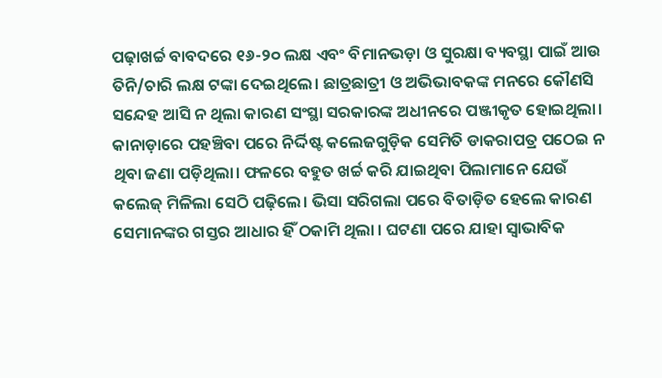ପଢ଼ାଖର୍ଚ୍ଚ ବାବଦରେ ୧୬-୨୦ ଲକ୍ଷ ଏବଂ ବିମାନଭଡ଼ା ଓ ସୁରକ୍ଷା ବ୍ୟବସ୍ଥା ପାଇଁ ଆଉ ତିନି/ଚାରି ଲକ୍ଷ ଟଙ୍କା ଦେଇଥିଲେ। ଛାତ୍ରଛାତ୍ରୀ ଓ ଅଭିଭାବକଙ୍କ ମନରେ କୌଣସି ସନ୍ଦେହ ଆସି ନ ଥିଲା କାରଣ ସଂସ୍ଥା ସରକାରଙ୍କ ଅଧୀନରେ ପଞ୍ଜୀକୃତ ହୋଇଥିଲା। କାନାଡ଼ାରେ ପହଞ୍ଚିବା ପରେ ନିର୍ଦ୍ଦିଷ୍ଟ କଲେଜଗୁଡ଼ିକ ସେମିତି ଡାକରାପତ୍ର ପଠେଇ ନ ଥିବା ଜଣା ପଡ଼ିଥିଲା। ଫଳରେ ବହୁତ ଖର୍ଚ୍ଚ କରି ଯାଇଥିବା ପିଲାମାନେ ଯେଉଁ କଲେଜ୍ ମିଳିଲା ସେଠି ପଢ଼ିଲେ। ଭିସା ସରିଗଲା ପରେ ବିତାଡ଼ିତ ହେଲେ କାରଣ ସେମାନଙ୍କର ଗସ୍ତର ଆଧାର ହିଁ ଠକାମି ଥିଲା । ଘଟଣା ପରେ ଯାହା ସ୍ୱାଭାବିକ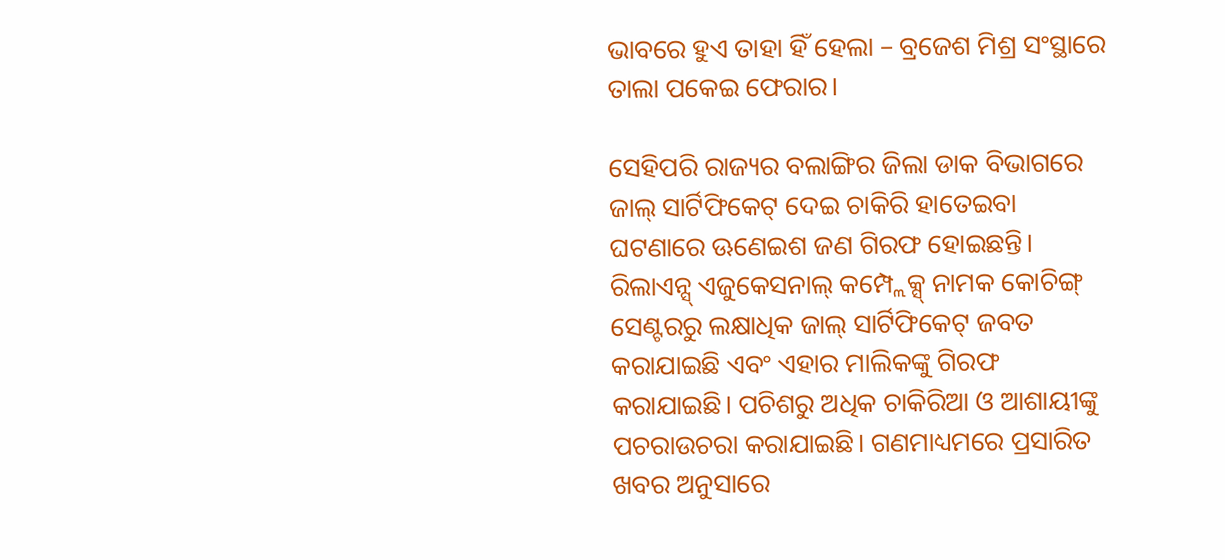ଭାବରେ ହୁଏ ତାହା ହିଁ ହେଲା – ବ୍ରଜେଶ ମିଶ୍ର ସଂସ୍ଥାରେ ତାଲା ପକେଇ ଫେରାର।

ସେହିପରି ରାଜ୍ୟର ବଲାଙ୍ଗିର ଜିଲା ଡାକ ବିଭାଗରେ ଜାଲ୍ ସାର୍ଟିଫିକେଟ୍ ଦେଇ ଚାକିରି ହାତେଇବା ଘଟଣାରେ ଊଣେଇଶ ଜଣ ଗିରଫ ହୋଇଛନ୍ତି। ରିଲାଏନ୍ସ୍ ଏଜୁକେସନାଲ୍ କମ୍ପ୍ଲେକ୍ସ୍ ନାମକ କୋଚିଙ୍ଗ୍ ସେଣ୍ଟରରୁ ଲକ୍ଷାଧିକ ଜାଲ୍ ସାର୍ଟିଫିକେଟ୍ ଜବତ କରାଯାଇଛି ଏବଂ ଏହାର ମାଲିକଙ୍କୁ ଗିରଫ କରାଯାଇଛି। ପଚିଶରୁ ଅଧିକ ଚାକିରିଆ ଓ ଆଶାୟୀଙ୍କୁ ପଚରାଉଚରା କରାଯାଇଛି। ଗଣମାଧ୍ୟମରେ ପ୍ରସାରିତ ଖବର ଅନୁସାରେ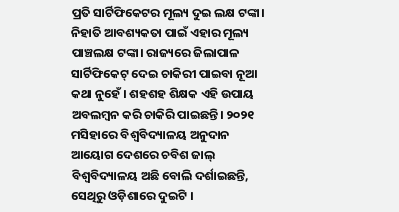ପ୍ରତି ସାର୍ଟିଫିକେଟର ମୂଲ୍ୟ ଦୁଇ ଲକ୍ଷ ଟଙ୍କା। ନିହାତି ଆବଶ୍ୟକତା ପାଇଁ ଏହାର ମୂଲ୍ୟ ପାଞ୍ଚଲକ୍ଷ ଟଙ୍କା। ରାଜ୍ୟରେ ଜିଲାପାଳ ସାର୍ଟିଫିକେଟ୍ ଦେଇ ଚାକିରୀ ପାଇବା ନୂଆ କଥା ନୁହେଁ । ଶହଶହ ଶିକ୍ଷକ ଏହି ଉପାୟ ଅବଲମ୍ବନ କରି ଚାକିରି ପାଇଛନ୍ତି। ୨୦୨୧ ମସିହାରେ ବିଶ୍ବବିଦ୍ୟାଳୟ ଅନୁଦାନ ଆୟୋଗ ଦେଶରେ ଚବିଶ ଜାଲ୍ ବିଶ୍ବବିଦ୍ୟାଳୟ ଅଛି ବୋଲି ଦର୍ଶାଇଛନ୍ତି, ସେଥିରୁ ଓଡ଼ିଶାରେ ଦୁଇଟି ।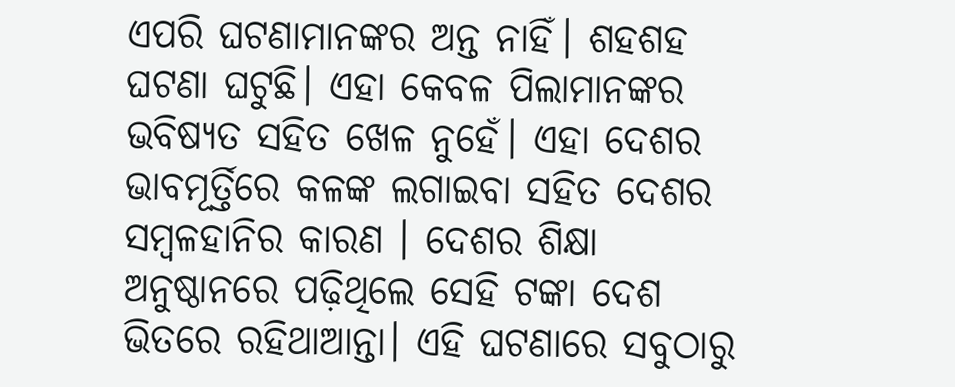ଏପରି ଘଟଣାମାନଙ୍କର ଅନ୍ତ ନାହିଁ। ଶହଶହ ଘଟଣା ଘଟୁଛି। ଏହା କେବଳ ପିଲାମାନଙ୍କର ଭବିଷ୍ୟତ ସହିତ ଖେଳ ନୁହେଁ। ଏହା ଦେଶର ଭାବମୂର୍ତ୍ତିରେ କଳଙ୍କ ଲଗାଇବା ସହିତ ଦେଶର ସମ୍ବଳହାନିର କାରଣ । ଦେଶର ଶିକ୍ଷା ଅନୁଷ୍ଠାନରେ ପଢ଼ିଥିଲେ ସେହି ଟଙ୍କା ଦେଶ ଭିତରେ ରହିଥାଆନ୍ତା। ଏହି ଘଟଣାରେ ସବୁଠାରୁ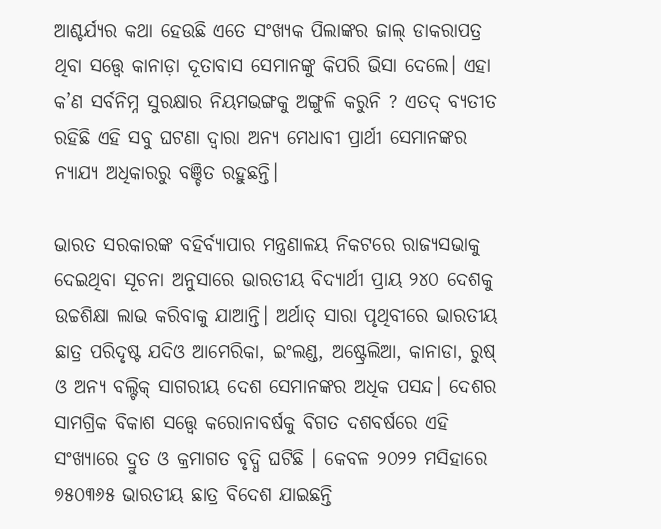ଆଶ୍ଚର୍ଯ୍ୟର କଥା ହେଉଛି ଏତେ ସଂଖ୍ୟକ ପିଲାଙ୍କର ଜାଲ୍ ଡାକରାପତ୍ର ଥିବା ସତ୍ତ୍ବେ କାନାଡ଼ା ଦୂତାବାସ ସେମାନଙ୍କୁ କିପରି ଭିସା ଦେଲେ। ଏହା କ’ଣ ସର୍ବନିମ୍ନ ସୁରକ୍ଷାର ନିୟମଭଙ୍ଗକୁ ଅଙ୍ଗୁଳି କରୁନି ? ଏତଦ୍ ବ୍ୟତୀତ ରହିଛି ଏହି ସବୁ ଘଟଣା ଦ୍ବାରା ଅନ୍ୟ ମେଧାବୀ ପ୍ରାର୍ଥୀ ସେମାନଙ୍କର ନ୍ୟାଯ୍ୟ ଅଧିକାରରୁ ବଞ୍ଚିତ ରହୁଛନ୍ତି।

ଭାରତ ସରକାରଙ୍କ ବହିର୍ବ୍ୟାପାର ମନ୍ତ୍ରଣାଳୟ ନିକଟରେ ରାଜ୍ୟସଭାକୁ ଦେଇଥିବା ସୂଚନା ଅନୁସାରେ ଭାରତୀୟ ବିଦ୍ୟାର୍ଥୀ ପ୍ରାୟ ୨୪୦ ଦେଶକୁ ଉଚ୍ଚଶିକ୍ଷା ଲାଭ କରିବାକୁ ଯାଆନ୍ତି। ଅର୍ଥାତ୍‌ ସାରା ପୃଥିବୀରେ ଭାରତୀୟ ଛାତ୍ର ପରିଦୃଷ୍ଟ ଯଦିଓ ଆମେରିକା, ଇଂଲଣ୍ଡ, ଅଷ୍ଟ୍ରେଲିଆ, କାନାଡା, ରୁଷ୍ ଓ ଅନ୍ୟ ବଲ୍ଟିକ୍ ସାଗରୀୟ ଦେଶ ସେମାନଙ୍କର ଅଧିକ ପସନ୍ଦ। ଦେଶର ସାମଗ୍ରିକ ବିକାଶ ସତ୍ତ୍ବେ କରୋନାବର୍ଷକୁ ବିଗତ ଦଶବର୍ଷରେ ଏହି ସଂଖ୍ୟାରେ ଦ୍ରୁତ ଓ କ୍ରମାଗତ ବୃଦ୍ଧି ଘଟିଛି । କେବଳ ୨୦୨୨ ମସିହାରେ ୭୫୦୩୬୫ ଭାରତୀୟ ଛାତ୍ର ବିଦେଶ ଯାଇଛନ୍ତି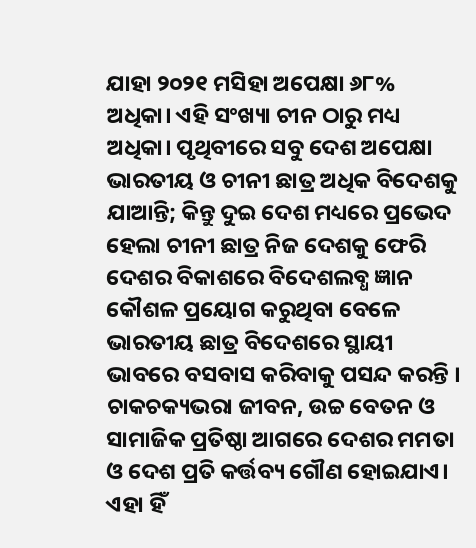ଯାହା ୨୦୨୧ ମସିହା ଅପେକ୍ଷା ୬୮% ଅଧିକା। ଏହି ସଂଖ୍ୟା ଚୀନ ଠାରୁ ମଧ୍ୟ ଅଧିକା। ପୃଥିବୀରେ ସବୁ ଦେଶ ଅପେକ୍ଷା ଭାରତୀୟ ଓ ଚୀନୀ ଛାତ୍ର ଅଧିକ ବିଦେଶକୁ ଯାଆନ୍ତି; କିନ୍ତୁ ଦୁଇ ଦେଶ ମଧ୍ୟରେ ପ୍ରଭେଦ ହେଲା ଚୀନୀ ଛାତ୍ର ନିଜ ଦେଶକୁ ଫେରି ଦେଶର ବିକାଶରେ ବିଦେଶଲବ୍ଧ ଜ୍ଞାନ କୌଶଳ ପ୍ରୟୋଗ କରୁଥିବା ବେଳେ ଭାରତୀୟ ଛାତ୍ର ବିଦେଶରେ ସ୍ଥାୟୀ ଭାବରେ ବସବାସ କରିବାକୁ ପସନ୍ଦ କରନ୍ତି । ଚାକଚକ୍ୟଭରା ଜୀବନ, ଉଚ୍ଚ ବେତନ ଓ ସାମାଜିକ ପ୍ରତିଷ୍ଠା ଆଗରେ ଦେଶର ମମତା ଓ ଦେଶ ପ୍ରତି କର୍ତ୍ତବ୍ୟ ଗୌଣ ହୋଇଯାଏ। ଏହା ହିଁ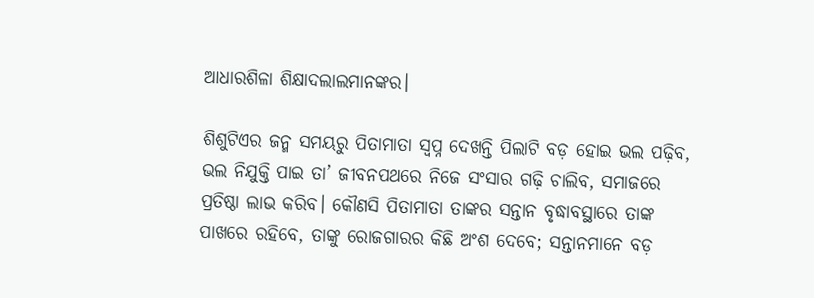ଆଧାରଶିଳା ଶିକ୍ଷାଦଲାଲମାନଙ୍କର।

ଶିଶୁଟିଏର ଜନ୍ମ ସମୟରୁ ପିତାମାତା ସ୍ୱପ୍ନ ଦେଖନ୍ତି ପିଲାଟି ବଡ଼ ହୋଇ ଭଲ ପଢ଼ିବ, ଭଲ ନିଯୁକ୍ତି ପାଇ ତା’ ଜୀବନପଥରେ ନିଜେ ସଂସାର ଗଢ଼ି ଚାଲିବ, ସମାଜରେ ପ୍ରତିଷ୍ଠା ଲାଭ କରିବ। କୌଣସି ପିତାମାତା ତାଙ୍କର ସନ୍ତାନ ବୃଦ୍ଧାବସ୍ଥାରେ ତାଙ୍କ ପାଖରେ ରହିବେ, ତାଙ୍କୁ ରୋଜଗାରର କିଛି ଅଂଶ ଦେବେ; ସନ୍ତାନମାନେ ବଡ଼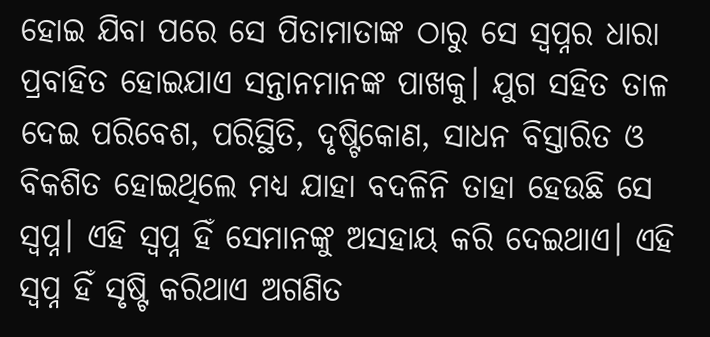ହୋଇ ଯିବା ପରେ ସେ ପିତାମାତାଙ୍କ ଠାରୁ ସେ ସ୍ୱପ୍ନର ଧାରା ପ୍ରବାହିତ ହୋଇଯାଏ ସନ୍ତାନମାନଙ୍କ ପାଖକୁ। ଯୁଗ ସହିତ ତାଳ ଦେଇ ପରିବେଶ, ପରିସ୍ଥିତି, ଦୃଷ୍ଟିକୋଣ, ସାଧନ ବିସ୍ତାରିତ ଓ ବିକଶିତ ହୋଇଥିଲେ ମଧ୍ୟ ଯାହା ବଦଳିନି ତାହା ହେଉଛି ସେ ସ୍ୱପ୍ନ। ଏହି ସ୍ୱପ୍ନ ହିଁ ସେମାନଙ୍କୁ ଅସହାୟ କରି ଦେଇଥାଏ। ଏହି ସ୍ୱପ୍ନ ହିଁ ସୃଷ୍ଟି କରିଥାଏ ଅଗଣିତ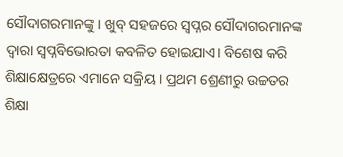ସୌଦାଗରମାନଙ୍କୁ। ଖୁବ୍ ସହଜରେ ସ୍ୱପ୍ନର ସୌଦାଗରମାନଙ୍କ ଦ୍ବାରା ସ୍ୱପ୍ନବିଭୋରତା କବଳିତ ହୋଇଯାଏ। ବିଶେଷ କରି ଶିକ୍ଷାକ୍ଷେତ୍ରରେ ଏମାନେ ସକ୍ରିୟ । ପ୍ରଥମ ଶ୍ରେଣୀରୁ ଉଚ୍ଚତର ଶିକ୍ଷା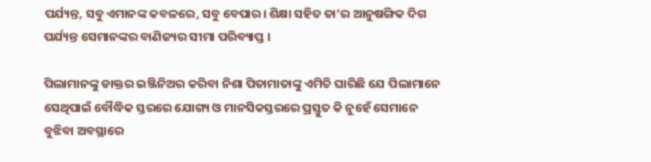ପର୍ଯ୍ୟନ୍ତ, ସବୁ ଏମାନଙ୍କ କବଳରେ, ସବୁ ବେପାର। ଶିକ୍ଷା ସହିତ ତା’ର ଆନୁଷଙ୍ଗିକ ଦିଗ ପର୍ଯ୍ୟନ୍ତ ସେମାନଙ୍କର ବାଣିଜ୍ୟର ସୀମା ପରିବ୍ୟାପ୍ତ ।

ପିଲାମାନଙ୍କୁ ଡାକ୍ତର ଇଞ୍ଜିନିଅର କରିବା ନିଶା ପିତାମାତାଙ୍କୁ ଏମିତି ଘାରିଛି ଯେ ପିଲାମାନେ ସେଥିପାଇଁ ବୌଦ୍ଧିକ ସ୍ତରରେ ଯୋଗ୍ୟ ଓ ମାନସିକସ୍ତରରେ ପ୍ରସ୍ତୁତ କି ନୁହେଁ ସେମାନେ ବୁଝିବା ଅବସ୍ଥାରେ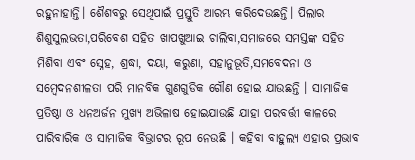ରହୁନାହାନ୍ତି। ଶୈଶବରୁ ସେଥିପାଇଁ ପ୍ରସ୍ତୁତି ଆରମ୍ଭ କରିଦେଉଛନ୍ତି। ପିଲାର ଶିଶୁସୁଲଭତା,ପରିବେଶ ସହିତ ଖାପଖୁଆଇ ଚାଲିବା,ସମାଜରେ ସମସ୍ତଙ୍କ ସହିତ ମିଶିବା ଏବଂ ସ୍ନେହ, ଶ୍ରଦ୍ଧା, ଦୟା, କରୁଣା, ସହାନୁଭୂତି,ସମବେଦନା ଓ ସମ୍ବେଦନଶୀଳତା ପରି ମାନବିକ ଗୁଣଗୁଡିକ ଗୌଣ ହୋଇ ଯାଉଛନ୍ତି । ସାମାଜିକ ପ୍ରତିଷ୍ଠା ଓ ଧନଅର୍ଜନ ମୁଖ୍ୟ ଅଭିଳାଷ ହୋଇଯାଉଛି ଯାହା ପରବର୍ତ୍ତୀ କାଳରେ ପାରିବାରିକ ଓ ସାମାଜିକ ବିଭ୍ରାଟର ରୂପ ନେଉଛି । କହିବା ବାହୁଲ୍ୟ ଏହାର ପ୍ରଭାବ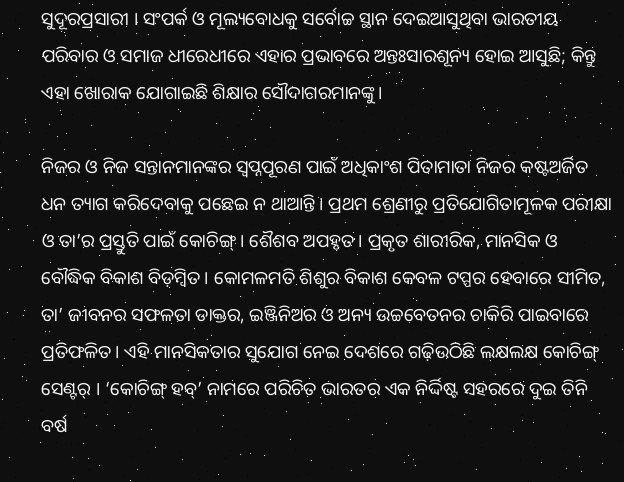ସୁଦୂରପ୍ରସାରୀ । ସଂପର୍କ ଓ ମୂଲ୍ୟବୋଧକୁ ସର୍ବୋଚ୍ଚ ସ୍ଥାନ ଦେଇଆସୁଥିବା ଭାରତୀୟ ପରିବାର ଓ ସମାଜ ଧୀରେଧୀରେ ଏହାର ପ୍ରଭାବରେ ଅନ୍ତଃସାରଶୂନ୍ୟ ହୋଇ ଆସୁଛି; କିନ୍ତୁ ଏହା ଖୋରାକ ଯୋଗାଇଛି ଶିକ୍ଷାର ସୌଦାଗରମାନଙ୍କୁ।

ନିଜର ଓ ନିଜ ସନ୍ତାନମାନଙ୍କର ସ୍ୱପ୍ନପୂରଣ ପାଇଁ ଅଧିକାଂଶ ପିତାମାତା ନିଜର କଷ୍ଟଅର୍ଜିତ ଧନ ତ୍ୟାଗ କରିଦେବାକୁ ପଛେଇ ନ ଥାଆନ୍ତି । ପ୍ରଥମ ଶ୍ରେଣୀରୁ ପ୍ରତିଯୋଗିତାମୂଳକ ପରୀକ୍ଷା ଓ ତା’ର ପ୍ରସ୍ତୁତି ପାଇଁ କୋଚିଙ୍ଗ୍ । ଶୈଶବ ଅପହୃତ। ପ୍ରକୃତ ଶାରୀରିକ, ମାନସିକ ଓ ବୌଦ୍ଧିକ ବିକାଶ ବିଡ଼ମ୍ବିତ। କୋମଳମତି ଶିଶୁର ବିକାଶ କେବଳ ଟପ୍ପର ହେବାରେ ସୀମିତ, ତା’ ଜୀବନର ସଫଳତା ଡାକ୍ତର, ଇଞ୍ଜିନିଅର ଓ ଅନ୍ୟ ଉଚ୍ଚବେତନର ଚାକିରି ପାଇବାରେ ପ୍ରତିଫଳିତ। ଏହି ମାନସିକତାର ସୁଯୋଗ ନେଇ ଦେଶରେ ଗଢ଼ିଉଠିଛି ଲକ୍ଷଲକ୍ଷ କୋଚିଙ୍ଗ୍ ସେଣ୍ଟର୍ । ‘କୋଚିଙ୍ଗ୍ ହବ୍’ ନାମରେ ପରିଚିତ ଭାରତର ଏକ ନିର୍ଦ୍ଦିଷ୍ଟ ସହରରେ ଦୁଇ ତିନି ବର୍ଷ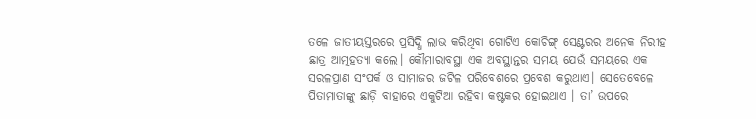ତଳେ ଜାତୀୟସ୍ତରରେ ପ୍ରସିଦ୍ଧି ଲାଭ କରିଥିବା ଗୋଟିଏ କୋଚିଙ୍ଗ୍ ସେଣ୍ଟରର ଅନେକ ନିରୀହ ଛାତ୍ର ଆତ୍ମହତ୍ୟା କଲେ। କୌମାରାବସ୍ଥା ଏକ ଅବସ୍ଥାନ୍ତର ସମୟ ଯେଉଁ ସମୟରେ ଏକ ସରଳପ୍ରାଣ ସଂପର୍କ ଓ ସାମାଜର ଜଟିଳ ପରିବେଶରେ ପ୍ରବେଶ କରୁଥାଏ। ସେତେବେଳେ ପିତାମାତାଙ୍କୁ ଛାଡ଼ି ବାହାରେ ଏକୁଟିଆ ରହିବା କଷ୍ଟକର ହୋଇଥାଏ । ତା’ ଉପରେ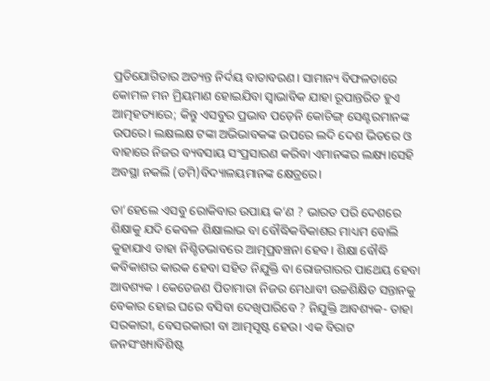ପ୍ରତିଯୋଗିତାର ଅତ୍ୟନ୍ତ ନିର୍ଦୟ ବାତାବରଣ। ସାମାନ୍ୟ ବିଫଳତାରେ କୋମଳ ମନ ମ୍ରିୟମାଣ ହୋଇଯିବା ସ୍ୱାଭାବିକ ଯାହା ରୂପାନ୍ତରିତ ହୁଏ ଆତ୍ମହତ୍ୟାରେ; କିନ୍ତୁ ଏସବୁର ପ୍ରଭାବ ପଡ଼େନି କୋଚିଙ୍ଗ୍ ସେଣ୍ଟରମାନଙ୍କ ଉପରେ। ଲକ୍ଷଲକ୍ଷ ଟଙ୍କା ଅଭିଭାବକଙ୍କ ଉପରେ ଲଦି ଦେଶ ଭିତରେ ଓ ବାହାରେ ନିଜର ବ୍ୟବସାୟ ସଂପ୍ରସାରଣ କରିବା ଏମାନଙ୍କର ଲକ୍ଷ୍ୟ।ସେହି ଅବସ୍ଥା ନକଲି (ଡମି)ବିଦ୍ୟାଳୟମାନଙ୍କ କ୍ଷେତ୍ରରେ।

ତା’ହେଲେ ଏସବୁ ରୋକିବାର ଉପାୟ କ’ଣ ? ଭାରତ ପରି ଦେଶରେ ଶିକ୍ଷାକୁ ଯଦି କେବଳ ଶିକ୍ଷାଲାଭ ବା ବୌଦ୍ଧିକବିକାଶର ମାଧ୍ୟମ ବୋଲି କୁହାଯାଏ ତାହା ନିଶ୍ଚିତଭାବରେ ଆତ୍ମପ୍ରବଞ୍ଚନା ହେବ। ଶିକ୍ଷା ବୌଦ୍ଧି କବିକାଶର କାରକ ହେବା ସହିତ ନିଯୁକ୍ତି ବା ରୋଜଗାରର ପାଥେୟ ହେବା ଆବଶ୍ୟକ । କେତେଜଣ ପିତାମାତା ନିଜର ମେଧାବୀ ଉଚ୍ଚଶିକ୍ଷିତ ସନ୍ତାନକୁ ବେକାର ହୋଇ ଘରେ ବସିବା ଦେଖିପାରିବେ ? ନିଯୁକ୍ତି ଆବଶ୍ୟକ- ତାହା ସରକାରୀ, ବେସରକାରୀ ବା ଆତ୍ମସୃଷ୍ଟ ହେଉ। ଏକ ବିରାଟ ଜନସଂଖ୍ୟାବିଶିଷ୍ଟ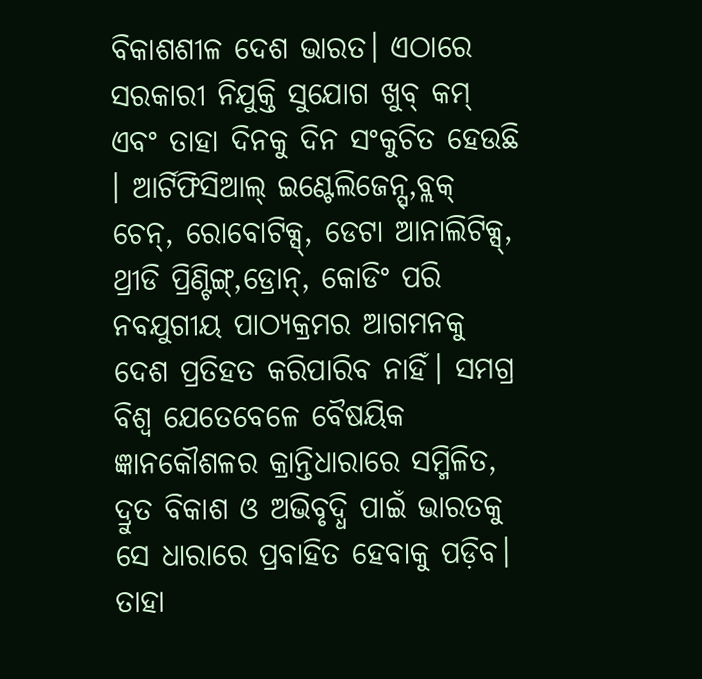ବିକାଶଶୀଳ ଦେଶ ଭାରତ। ଏଠାରେ ସରକାରୀ ନିଯୁକ୍ତି ସୁଯୋଗ ଖୁବ୍ କମ୍ ଏବଂ ତାହା ଦିନକୁ ଦିନ ସଂକୁଚିତ ହେଉଛି । ଆର୍ଟିଫିସିଆଲ୍ ଇଣ୍ଟେଲିଜେନ୍ସ୍,ବ୍ଲକ୍ ଚେନ୍, ରୋବୋଟିକ୍ସ୍, ଡେଟା ଆନାଲିଟିକ୍ସ୍, ଥ୍ରୀଡି ପ୍ରିଣ୍ଟିଙ୍ଗ୍,ଡ୍ରୋନ୍, କୋଡିଂ ପରି ନବଯୁଗୀୟ ପାଠ୍ୟକ୍ରମର ଆଗମନକୁ ଦେଶ ପ୍ରତିହତ କରିପାରିବ ନାହିଁ। ସମଗ୍ର ବିଶ୍ବ ଯେତେବେଳେ ବୈଷୟିକ ଜ୍ଞାନକୌଶଳର କ୍ରାନ୍ତିଧାରାରେ ସମ୍ମିଳିତ, ଦ୍ରୁତ ବିକାଶ ଓ ଅଭିବୃଦ୍ଧି ପାଇଁ ଭାରତକୁ ସେ ଧାରାରେ ପ୍ରବାହିତ ହେବାକୁ ପଡ଼ିବ। ତାହା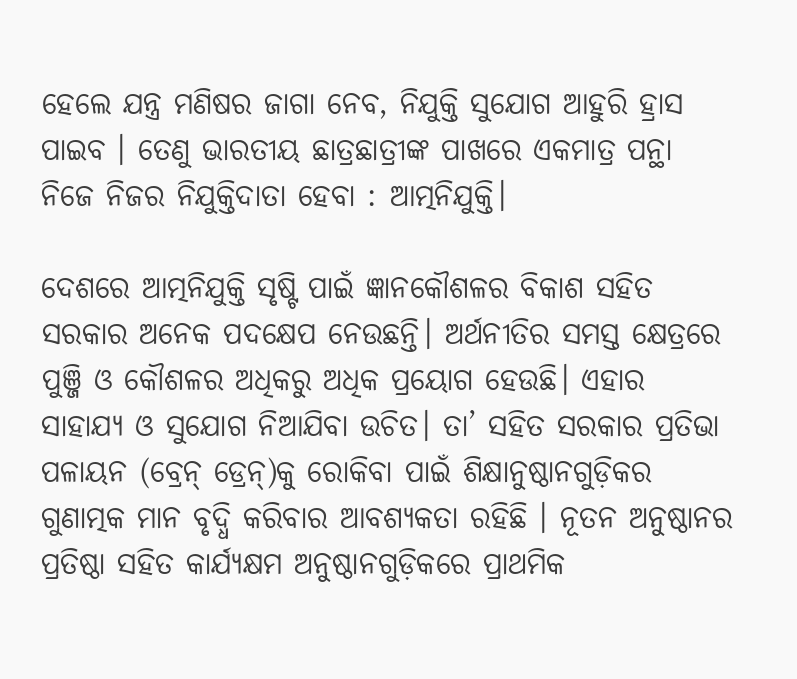ହେଲେ ଯନ୍ତ୍ର ମଣିଷର ଜାଗା ନେବ, ନିଯୁକ୍ତି ସୁଯୋଗ ଆହୁରି ହ୍ରାସ ପାଇବ । ତେଣୁ ଭାରତୀୟ ଛାତ୍ରଛାତ୍ରୀଙ୍କ ପାଖରେ ଏକମାତ୍ର ପନ୍ଥା ନିଜେ ନିଜର ନିଯୁକ୍ତିଦାତା ହେବା : ଆତ୍ମନିଯୁକ୍ତି।

ଦେଶରେ ଆତ୍ମନିଯୁକ୍ତି ସୃଷ୍ଟି ପାଇଁ ଜ୍ଞାନକୌଶଳର ବିକାଶ ସହିତ ସରକାର ଅନେକ ପଦକ୍ଷେପ ନେଉଛନ୍ତି। ଅର୍ଥନୀତିର ସମସ୍ତ କ୍ଷେତ୍ରରେ ପୁଞ୍ଜି ଓ କୌଶଳର ଅଧିକରୁ ଅଧିକ ପ୍ରୟୋଗ ହେଉଛି। ଏହାର ସାହାଯ୍ୟ ଓ ସୁଯୋଗ ନିଆଯିବା ଉଚିତ। ତା’ ସହିତ ସରକାର ପ୍ରତିଭା ପଳାୟନ (ବ୍ରେନ୍ ଡ୍ରେନ୍)କୁ ରୋକିବା ପାଇଁ ଶିକ୍ଷାନୁଷ୍ଠାନଗୁଡ଼ିକର ଗୁଣାତ୍ମକ ମାନ ବୃଦ୍ଧି କରିବାର ଆବଶ୍ୟକତା ରହିଛି । ନୂତନ ଅନୁଷ୍ଠାନର ପ୍ରତିଷ୍ଠା ସହିତ କାର୍ଯ୍ୟକ୍ଷମ ଅନୁଷ୍ଠାନଗୁଡ଼ିକରେ ପ୍ରାଥମିକ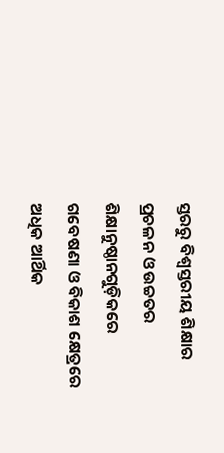ସ୍ତରରୁ ବିଶ୍ବସ୍ତରୀୟ ଶିକ୍ଷାର ପ୍ରଚଳନ ଓ ଉଚ୍ଚତର ଶିକ୍ଷାନୁଷ୍ଠାନଗୁଡ଼ିକରେ ଗବେଷଣା ଓ ବିକାଶ କ୍ଷେତ୍ରରେ ଅଧିକ ଆର୍ଥିକ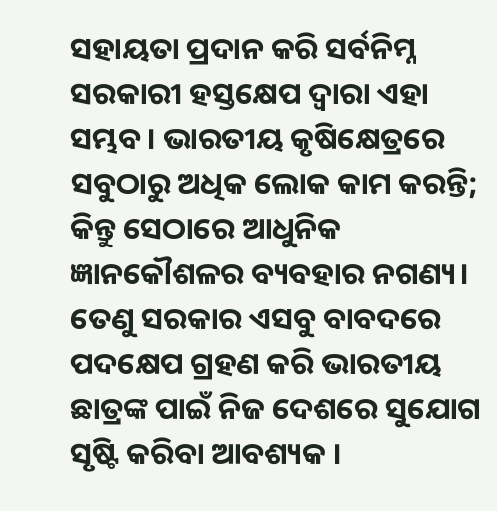ସହାୟତା ପ୍ରଦାନ କରି ସର୍ବନିମ୍ନ ସରକାରୀ ହସ୍ତକ୍ଷେପ ଦ୍ବାରା ଏହା ସମ୍ଭବ। ଭାରତୀୟ କୃଷିକ୍ଷେତ୍ରରେ ସବୁଠାରୁ ଅଧିକ ଲୋକ କାମ କରନ୍ତି; କିନ୍ତୁ ସେଠାରେ ଆଧୁନିକ ଜ୍ଞାନକୌଶଳର ବ୍ୟବହାର ନଗଣ୍ୟ। ତେଣୁ ସରକାର ଏସବୁ ବାବଦରେ ପଦକ୍ଷେପ ଗ୍ରହଣ କରି ଭାରତୀୟ ଛାତ୍ରଙ୍କ ପାଇଁ ନିଜ ଦେଶରେ ସୁଯୋଗ ସୃଷ୍ଟି କରିବା ଆବଶ୍ୟକ ।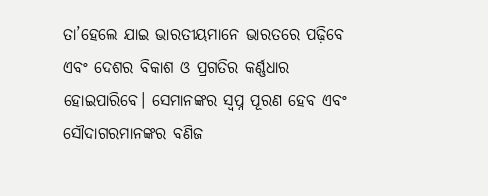ତା’ହେଲେ ଯାଇ ଭାରତୀୟମାନେ ଭାରତରେ ପଢ଼ିବେ ଏବଂ ଦେଶର ବିକାଶ ଓ ପ୍ରଗତିର କର୍ଣ୍ଣଧାର ହୋଇପାରିବେ। ସେମାନଙ୍କର ସ୍ୱପ୍ନ ପୂରଣ ହେବ ଏବଂ ସୌଦାଗରମାନଙ୍କର ବଣିଜ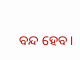ବନ୍ଦ ହେବ।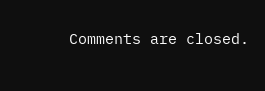Comments are closed.